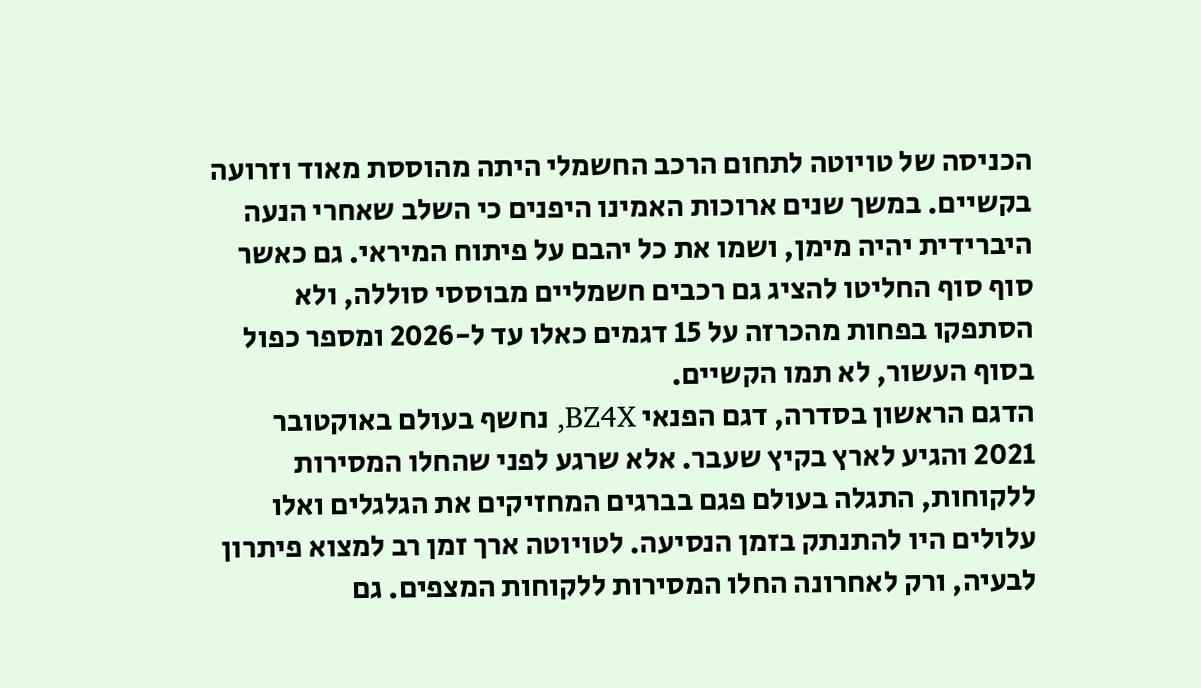הכניסה של טויוטה לתחום הרכב החשמלי היתה מהוססת מאוד וזרועה בקשיים. במשך שנים ארוכות האמינו היפנים כי השלב שאחרי הנעה היברידית יהיה מימן, ושמו את כל יהבם על פיתוח המיראי. גם כאשר סוף סוף החליטו להציג גם רכבים חשמליים מבוססי סוללה, ולא הסתפקו בפחות מהכרזה על 15 דגמים כאלו עד ל-2026 ומספר כפול בסוף העשור, לא תמו הקשיים.
הדגם הראשון בסדרה, דגם הפנאי BZ4X, נחשף בעולם באוקטובר 2021 והגיע לארץ בקיץ שעבר. אלא שרגע לפני שהחלו המסירות ללקוחות, התגלה בעולם פגם בברגים המחזיקים את הגלגלים ואלו עלולים היו להתנתק בזמן הנסיעה. לטויוטה ארך זמן רב למצוא פיתרון לבעיה, ורק לאחרונה החלו המסירות ללקוחות המצפים. גם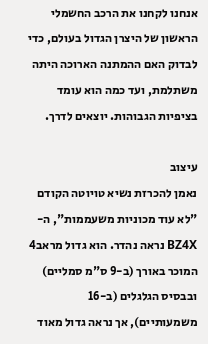אנחנו לקחנו את הרכב החשמלי הראשון של היצרן הגדול בעולם, כדי לבדוק האם ההמתנה הארוכה היתה משתלמת, ועד כמה הוא עומד בציפיות הגבוהות. יוצאים לדרך.

עיצוב
נאמן להכרזת נשיא טויוטה הקודם "לא עוד מכוניות משעממות", ה-BZ4X נראה נהדר. הוא גדול מראב4 המוכר באורך (ב-9 ס"מ סמליים) ובבסיס הגלגלים (ב-16 משמעותיים), אך נראה גדול מאוד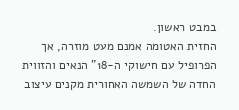במבט ראשון.
החזית האטומה אמנם מעט מוזרה, אך הפרופיל עם חישוקי ה-18" הנאים והזווית החדה של השמשה האחורית מקנים עיצוב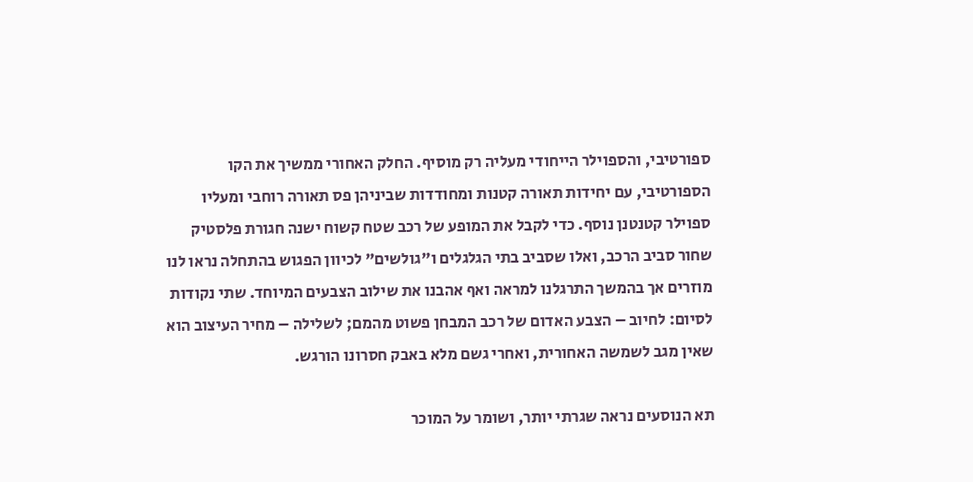ספורטיבי, והספוילר הייחודי מעליה רק מוסיף. החלק האחורי ממשיך את הקו הספורטיבי, עם יחידות תאורה קטנות ומחודדות שביניהן פס תאורה רוחבי ומעליו ספוילר קטנטנן נוסף. כדי לקבל את המופע של רכב שטח קשוח ישנה חגורת פלסטיק שחור סביב הרכב, ואלו שסביב בתי הגלגלים ו"גולשים" לכיוון הפגוש בהתחלה נראו לנו מוזרים אך בהמשך התרגלנו למראה ואף אהבנו את שילוב הצבעים המיוחד. שתי נקודות לסיום: לחיוב – הצבע האדום של רכב המבחן פשוט מהמם; לשלילה – מחיר העיצוב הוא שאין מגב לשמשה האחורית, ואחרי גשם מלא באבק חסרונו הורגש.

תא הנוסעים נראה שגרתי יותר, ושומר על המוכר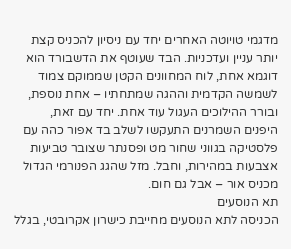מדגמי טויוטה האחרים יחד עם ניסיון להכניס קצת יותר עניין ועדכניות. הבד שעוטף את הדשבורד הוא דוגמא אחת, לוח המחוונים הקטן שממוקם צמוד לשמשה הקדמית וההגה שמתחתיו – אחת נוספת, ובורר ההילוכים העגול עוד אחת. יחד עם זאת, היפנים השמרנים התעקשו לשלב בד אפור כהה עם פלסטיקה בגווני שחור מט ופסנתר שצובר טביעות אצבעות במהירות, וחבל. מזל שהגג הפנורמי הגדול מכניס אור – אבל גם חום.
תא הנוסעים
הכניסה לתא הנוסעים מחייבת כישרון אקרובטי, בגלל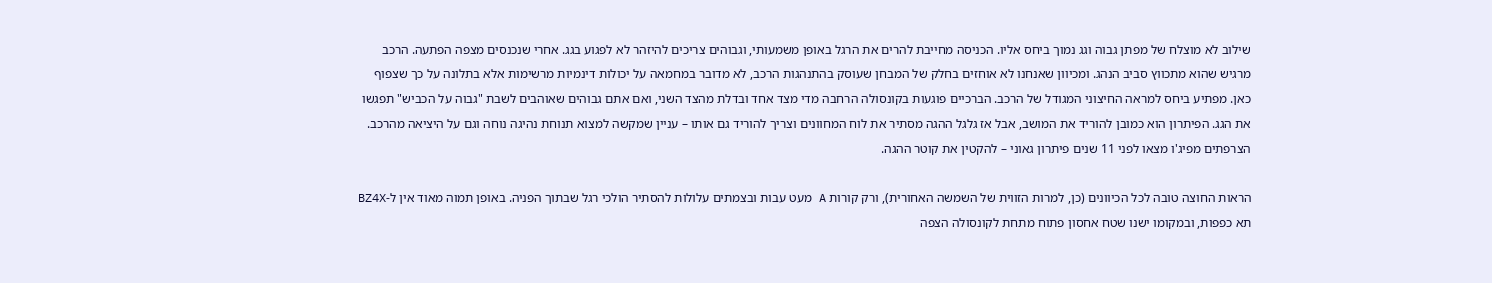שילוב לא מוצלח של מפתן גבוה וגג נמוך ביחס אליו. הכניסה מחייבת להרים את הרגל באופן משמעותי, וגבוהים צריכים להיזהר לא לפגוע בגג. אחרי שנכנסים מצפה הפתעה. הרכב מרגיש שהוא מתכווץ סביב הנהג. ומכיוון שאנחנו לא אוחזים בחלק של המבחן שעוסק בהתנהגות הרכב, לא מדובר במחמאה על יכולות דינמיות מרשימות אלא בתלונה על כך שצפוף כאן. מפתיע ביחס למראה החיצוני המגודל של הרכב. הברכיים פוגעות בקונסולה הרחבה מדי מצד אחד ובדלת מהצד השני, ואם אתם גבוהים שאוהבים לשבת "גבוה על הכביש" תפגשו את הגג. הפיתרון הוא כמובן להוריד את המושב, אבל אז גלגל ההגה מסתיר את לוח המחוונים וצריך להוריד גם אותו – עניין שמקשה למצוא תנוחת נהיגה נוחה וגם על היציאה מהרכב. הצרפתים מפיג'ו מצאו לפני 11 שנים פיתרון גאוני – להקטין את קוטר ההגה.

הראות החוצה טובה לכל הכיוונים (כן, למרות הזווית של השמשה האחורית), ורק קורות A מעט עבות ובצמתים עלולות להסתיר הולכי רגל שבתוך הפניה. באופן תמוה מאוד אין ל-BZ4X תא כפפות, ובמקומו ישנו שטח אחסון פתוח מתחת לקונסולה הצפה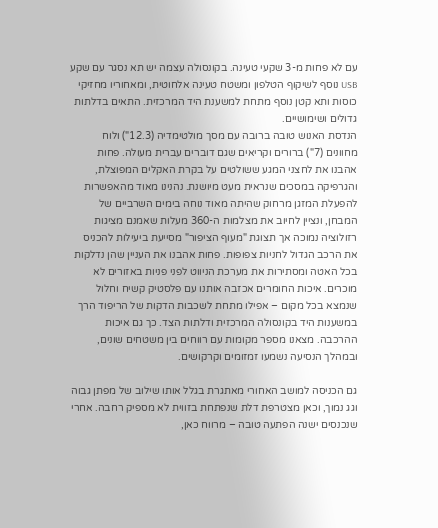עם לא פחות מ-3 שקעי טעינה. בקונסולה עצמה יש תא נסגר עם שקע USB נוסף לשיקוף הטלפון ומשטח טעינה אלחוטית, ומאחוריו מחזיקי כוסות ותא קטן נוסף מתחת למשענת היד המרכזית. התאים בדלתות גדולים ושימושיים.
הנדסת האנוש טובה ברובה עם מסך מולטימדיה (12.3") ולוח מחוונים (7") ברורים וקריאים שגם דוברים עברית מעולה. פחות אהבנו את לחצני המגע ששולטים על בקרת האקלים המפוצלת, והגרפיקה במסכים שנראית מעט מיושנת. נהנינו מאוד מהאפשרות להפעלת המזגן מרחוק שהיתה מאוד נוחה בימים השרביים של המבחן, ונציין לחיוב את מצלמות ה-360 מעלות שאמנם מציגות רזולוציה נמוכה אך תצוגת "מעוף הציפור" מסייעת ביעילות להכניס את הרכב הגדול לחניות צפופות. פחות אהבנו את העניין שהן נדלקות בכל האטה ומסתירות את מערכת הניווט לפני פניות באזורים לא מוכרים. איכות החומרים אכזבה אותנו עם פלסטיק קשיח וחלול שנמצא בכל מקום – אפילו מתחת לשכבות הדקות של הריפוד הרך במשענות היד בקונסולה המרכזית ודלתות הצד. כך גם איכות ההרכבה. מצאנו מספר מקומות עם רווחים בין משטחים שונים, ובמהלך הנסיעה נשמעו זמזומים וקרקושים.

גם הכניסה למושב האחורי מאתגרת בגלל אותו שילוב של מפתן גבוה וגג נמוך, וכאן מצטרפת דלת שנפתחת בזווית לא מספיק רחבה. אחרי שנכנסים ישנה הפתעה טובה – מרווח כאן,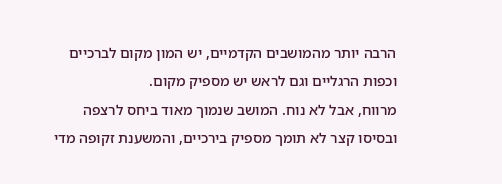הרבה יותר מהמושבים הקדמיים, יש המון מקום לברכיים וכפות הרגליים וגם לראש יש מספיק מקום.
מרווח, אבל לא נוח. המושב שנמוך מאוד ביחס לרצפה ובסיסו קצר לא תומך מספיק בירכיים, והמשענת זקופה מדי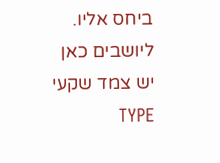ביחס אליו. ליושבים כאן יש צמד שקעי TYPE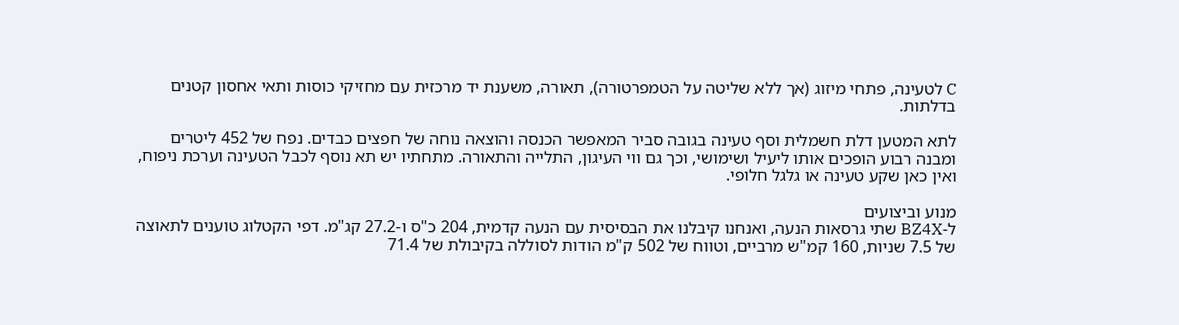C לטעינה, פתחי מיזוג (אך ללא שליטה על הטמפרטורה), תאורה, משענת יד מרכזית עם מחזיקי כוסות ותאי אחסון קטנים בדלתות.

לתא המטען דלת חשמלית וסף טעינה בגובה סביר המאפשר הכנסה והוצאה נוחה של חפצים כבדים. נפח של 452 ליטרים ומבנה רבוע הופכים אותו ליעיל ושימושי, וכך גם ווי העיגון, התלייה והתאורה. מתחתיו יש תא נוסף לכבל הטעינה וערכת ניפוח, ואין כאן שקע טעינה או גלגל חלופי.

מנוע וביצועים
ל-BZ4X שתי גרסאות הנעה, ואנחנו קיבלנו את הבסיסית עם הנעה קדמית, 204 כ"ס ו-27.2 קג"מ. דפי הקטלוג טוענים לתאוצה של 7.5 שניות, 160 קמ"ש מרביים, וטווח של 502 ק"מ הודות לסוללה בקיבולת של 71.4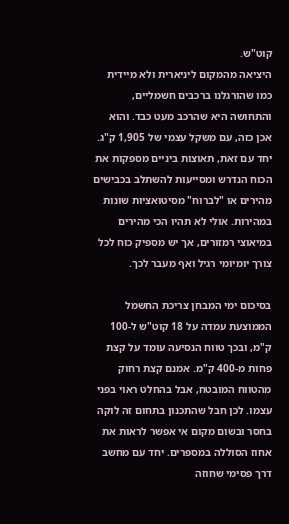קוט"ש.
היציאה מהמקום ליניארית ולא מיידית כמו שהורגלנו ברכבים חשמליים, והתחושה היא שהרכב מעט כבד. והוא אכן כזה, עם משקל עצמי של 1,905 ק"ג. יחד עם זאת, תאוצות ביניים מספקות את הכוח הנדרש ומסייעות להשתלב בכבישים מהירים או "לברוח" מסיטואציות שונות במהירות. אולי לא תהיו הכי מהירים במיאוצי רמזורים, אך יש מספיק כוח לכל צורך יומיומי רגיל ואף מעבר לכך.

בסיכום ימי המבחן צריכת החשמל הממוצעת עמדה על 18 קוט"ש ל-100 ק"מ, ובכך טווח הנסיעה עומד על קצת פחות מ-400 ק"מ. אמנם קצת רחוק מהטווח המובטח, אבל בהחלט ראוי בפני עצמו. לכן חבל שהתכנון בתחום זה לוקה בחסר ובשום מקום אי אפשר לראות את אחוז הסוללה במספרים. יחד עם מחשב דרך פסימי שחוזה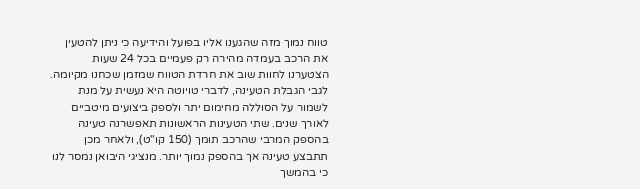טווח נמוך מזה שהגענו אליו בפועל והידיעה כי ניתן להטעין את הרכב בעמדה מהירה רק פעמיים בכל 24 שעות הצטערנו לחוות שוב את חרדת הטווח שמזמן שכחנו מקיומה.
לגבי הגבלת הטעינה, לדברי טויוטה היא נעשית על מנת לשמור על הסוללה מחימום יתר ולספק ביצועים מיטביים לאורך שנים. שתי הטעינות הראשונות תאפשרנה טעינה בהספק המרבי שהרכב תומך (150 קו"ט), ולאחר מכן תתבצע טעינה אך בהספק נמוך יותר. מנציגי היבואן נמסר לנו כי בהמשך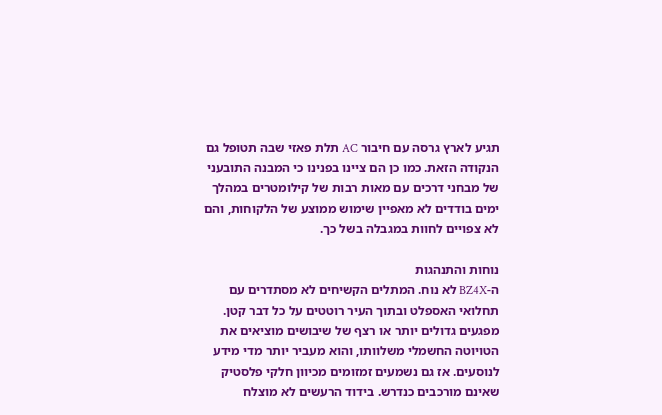תגיע לארץ גרסה עם חיבור AC תלת פאזי שבה תטופל גם הנקודה הזאת. כמו כן הם ציינו בפנינו כי המבנה התובעני של מבחני דרכים עם מאות רבות של קילומטרים במהלך ימים בודדים לא מאפיין שימוש ממוצע של הלקוחות, והם לא צפויים לחוות במגבלה בשל כך.

נוחות והתנהגות
ה-BZ4X לא נוח. המתלים הקשיחים לא מסתדרים עם תחלואי האספלט ובתוך העיר רוטטים על כל דבר קטן. מפגעים גדולים יותר או רצף של שיבושים מוציאים את הטויוטה החשמלי משלוותו, והוא מעביר יותר מדי מידע לנוסעים. אז גם נשמעים זמזומים מכיוון חלקי פלסטיק שאינם מורכבים כנדרש. בידוד הרעשים לא מוצלח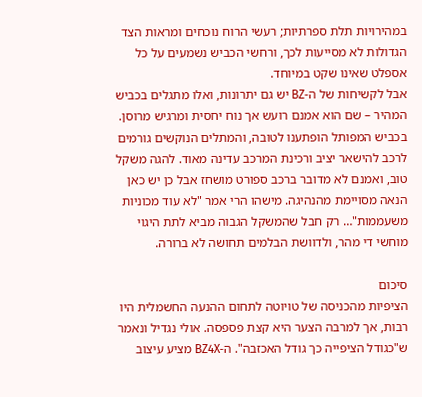במהירויות תלת ספרתיות; רעשי הרוח נוכחים ומראות הצד הגדולות לא מסייעות לכך, ורחשי הכביש נשמעים על כל אספלט שאינו שקט במיוחד.
אבל לקשיחות של ה-BZ יש גם יתרונות, ואלו מתגלים בכביש המהיר – שם הוא אמנם רועש אך נוח יחסית ומרגיש מרוסן. בכביש המפותל הופתענו לטובה, והמתלים הנוקשים גורמים לרכב להישאר יציב ורכינת המרכב עדינה מאוד. להגה משקל טוב, ואמנם לא מדובר ברכב ספורט מושחז אבל כן יש כאן הנאה מסויימת מהנהיגה. מישהו הרי אמר "לא עוד מכוניות משעממות"… רק חבל שהמשקל הגבוה מביא לתת היגוי מוחשי די מהר, ולדוושת הבלמים תחושה לא ברורה.

סיכום
הציפיות מהכניסה של טויוטה לתחום ההנעה החשמלית היו רבות, אך למרבה הצער היא קצת פספסה. אולי נגדיל ונאמר ש"כגודל הציפייה כך גודל האכזבה". ה-BZ4X מציע עיצוב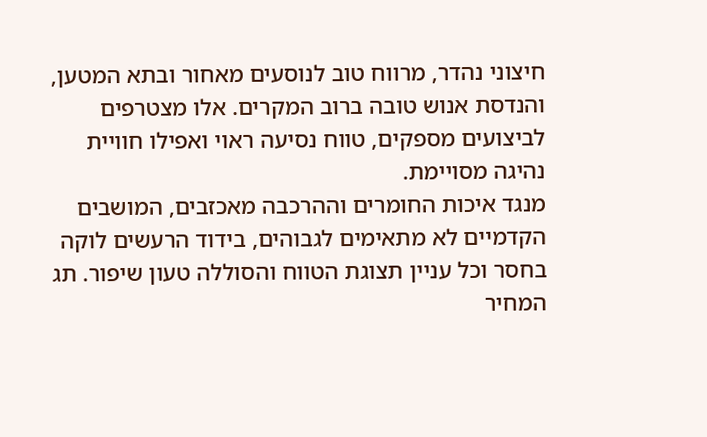חיצוני נהדר, מרווח טוב לנוסעים מאחור ובתא המטען, והנדסת אנוש טובה ברוב המקרים. אלו מצטרפים לביצועים מספקים, טווח נסיעה ראוי ואפילו חוויית נהיגה מסויימת.
מנגד איכות החומרים וההרכבה מאכזבים, המושבים הקדמיים לא מתאימים לגבוהים, בידוד הרעשים לוקה בחסר וכל עניין תצוגת הטווח והסוללה טעון שיפור. תג המחיר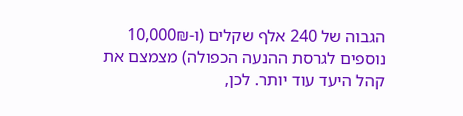הגבוה של 240 אלף שקלים (ו-10,000₪ נוספים לגרסת ההנעה הכפולה) מצמצם את קהל היעד עוד יותר. לכן,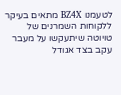לטעמנו BZ4X מתאים בעיקר ללקוחות השמרנים של טויוטה שיתעקשו על מעבר עקב בצד אגודל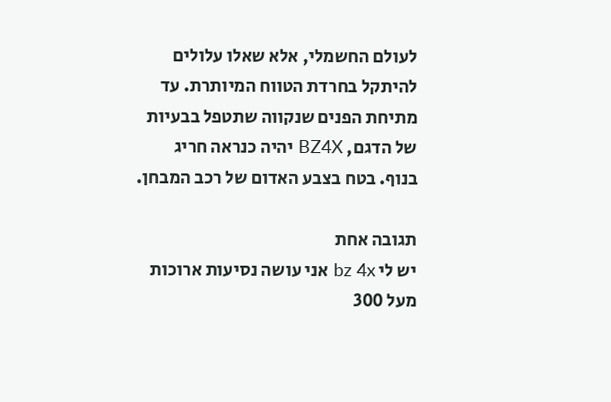לעולם החשמלי, אלא שאלו עלולים להיתקל בחרדת הטווח המיותרת. עד מתיחת הפנים שנקווה שתטפל בבעיות של הדגם, BZ4X יהיה כנראה חריג בנוף. בטח בצבע האדום של רכב המבחן.

תגובה אחת
יש לי bz 4x אני עושה נסיעות ארוכות מעל 300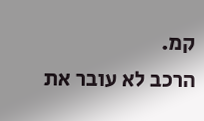קמ.
הרכב לא עובר את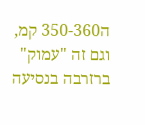ה350-360 קמ, וגם זה "עמוק" ברזרבה בנסיעה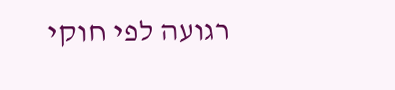רגועה לפי חוקי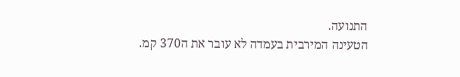התנועה.
הטעינה המירבית בעמדה לא עובר את ה370 קמ.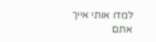למדו אותי אייך אתם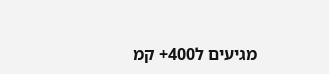מגיעים ל400+ קמ